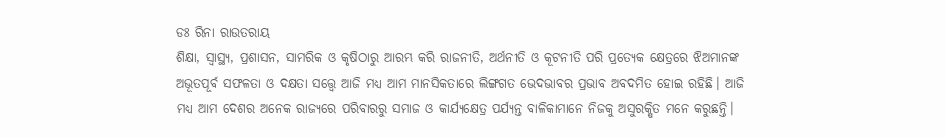ଡଃ ରିନା ରାଉତରାୟ
ଶିକ୍ଷା, ସ୍ୱାସ୍ଥ୍ୟ, ପ୍ରଶାସନ, ସାମରିକ ଓ କୃଷିଠାରୁ ଆରମ୍ଭ କରି ରାଜନୀତି, ଅର୍ଥନୀତି ଓ କୂଟନୀତି ପରି ପ୍ରତ୍ୟେକ କ୍ଷେତ୍ରରେ ଝିଅମାନଙ୍କ ଅଭୂତପୂର୍ବ ସଫଳତା ଓ ଦକ୍ଷତା ସତ୍ତ୍ୱେ ଆଜି ମଧ୍ୟ ଆମ ମାନସିକତାରେ ଲିଙ୍ଗଗତ ଭେଦଭାବର ପ୍ରଭାବ ଅବଦମିତ ହୋଇ ରହିଛି। ଆଜି ମଧ୍ୟ ଆମ ଦେଶର ଅନେକ ରାଜ୍ୟରେ ପରିବାରରୁ ସମାଜ ଓ କାର୍ଯ୍ୟକ୍ଷେତ୍ର ପର୍ଯ୍ୟନ୍ତ ବାଳିକାମାନେ ନିଜକୁ ଅସୁରକ୍ଷିତ ମନେ କରୁଛନ୍ତି।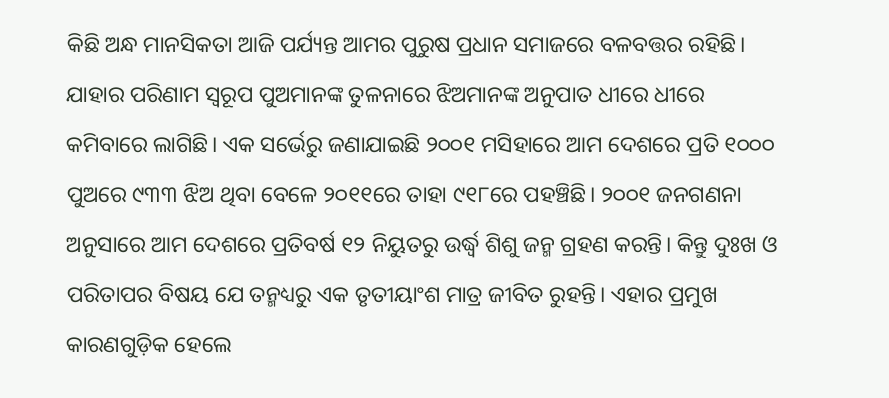କିଛି ଅନ୍ଧ ମାନସିକତା ଆଜି ପର୍ଯ୍ୟନ୍ତ ଆମର ପୁରୁଷ ପ୍ରଧାନ ସମାଜରେ ବଳବତ୍ତର ରହିଛି। ଯାହାର ପରିଣାମ ସ୍ୱରୂପ ପୁଅମାନଙ୍କ ତୁଳନାରେ ଝିଅମାନଙ୍କ ଅନୁପାତ ଧୀରେ ଧୀରେ କମିବାରେ ଲାଗିଛି। ଏକ ସର୍ଭେରୁ ଜଣାଯାଇଛି ୨୦୦୧ ମସିହାରେ ଆମ ଦେଶରେ ପ୍ରତି ୧୦୦୦ ପୁଅରେ ୯୩୩ ଝିଅ ଥିବା ବେଳେ ୨୦୧୧ରେ ତାହା ୯୧୮ରେ ପହଞ୍ଚିଛି। ୨୦୦୧ ଜନଗଣନା ଅନୁସାରେ ଆମ ଦେଶରେ ପ୍ରତିବର୍ଷ ୧୨ ନିୟୁତରୁ ଉର୍ଦ୍ଧ୍ୱ ଶିଶୁ ଜନ୍ମ ଗ୍ରହଣ କରନ୍ତି। କିନ୍ତୁ ଦୁଃଖ ଓ ପରିତାପର ବିଷୟ ଯେ ତନ୍ମଧ୍ୟରୁ ଏକ ତୃତୀୟାଂଶ ମାତ୍ର ଜୀବିତ ରୁହନ୍ତି। ଏହାର ପ୍ରମୁଖ କାରଣଗୁଡ଼ିକ ହେଲେ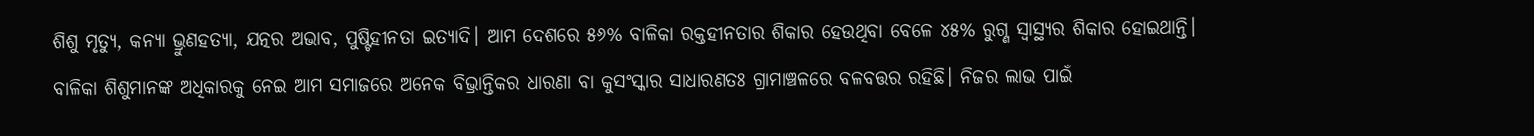ଶିଶୁ ମୃତ୍ୟୁ, କନ୍ୟା ଭ୍ରୁଣହତ୍ୟା, ଯତ୍ନର ଅଭାବ, ପୁଷ୍ଟିହୀନତା ଇତ୍ୟାଦି। ଆମ ଦେଶରେ ୫୬% ବାଳିକା ରକ୍ତହୀନତାର ଶିକାର ହେଉଥିବା ବେଳେ ୪୫% ରୁଗ୍ଣ ସ୍ୱାସ୍ଥ୍ୟର ଶିକାର ହୋଇଥାନ୍ତି। ବାଳିକା ଶିଶୁମାନଙ୍କ ଅଧିକାରକୁ ନେଇ ଆମ ସମାଜରେ ଅନେକ ବିଭ୍ରାନ୍ତିକର ଧାରଣା ବା କୁସଂସ୍କାର ସାଧାରଣତଃ ଗ୍ରାମାଞ୍ଚଳରେ ବଳବତ୍ତର ରହିଛି। ନିଜର ଲାଭ ପାଇଁ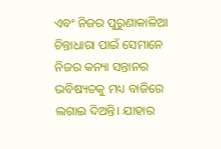ଏବଂ ନିଜର ପୁରୁଣାକାଳିଆ ଚିନ୍ତାଧାରା ପାଇଁ ସେମାନେ ନିଜର କନ୍ୟା ସନ୍ତାନର ଭବିଷ୍ୟତକୁ ମଧ୍ୟ ବାଜିରେ ଲଗାଇ ଦିଅନ୍ତି। ଯାହାର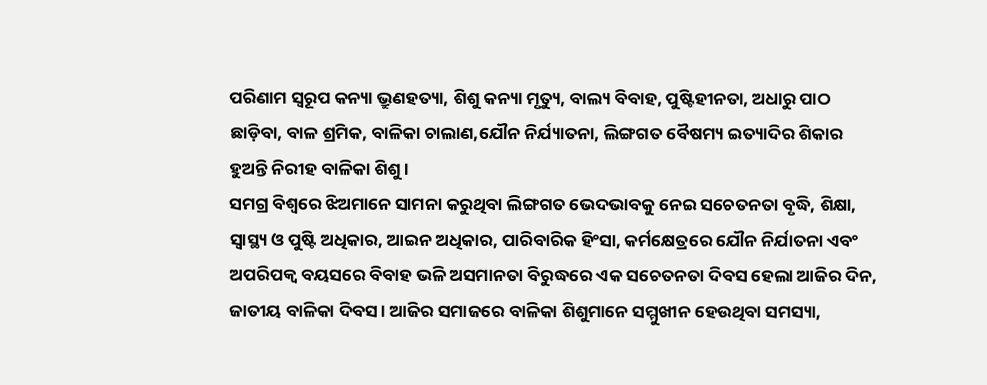ପରିଣାମ ସ୍ୱରୂପ କନ୍ୟା ଭ୍ରୁଣହତ୍ୟା, ଶିଶୁ କନ୍ୟା ମୃତ୍ୟୁ, ବାଲ୍ୟ ବିବାହ, ପୁଷ୍ଟିହୀନତା, ଅଧାରୁ ପାଠ ଛାଡ଼ିବା, ବାଳ ଶ୍ରମିକ, ବାଳିକା ଚାଲାଣ,ଯୌନ ନିର୍ଯ୍ୟାତନା, ଲିଙ୍ଗଗତ ବୈଷମ୍ୟ ଇତ୍ୟାଦିର ଶିକାର ହୁଅନ୍ତି ନିରୀହ ବାଳିକା ଶିଶୁ।
ସମଗ୍ର ବିଶ୍ୱରେ ଝିଅମାନେ ସାମନା କରୁଥିବା ଲିଙ୍ଗଗତ ଭେଦଭାବକୁ ନେଇ ସଚେତନତା ବୃଦ୍ଧି, ଶିକ୍ଷା, ସ୍ଵାସ୍ଥ୍ୟ ଓ ପୁଷ୍ଟି ଅଧିକାର, ଆଇନ ଅଧିକାର, ପାରିବାରିକ ହିଂସା, କର୍ମକ୍ଷେତ୍ରରେ ଯୌନ ନିର୍ଯାତନା ଏବଂ ଅପରିପକ୍ୱ ବୟସରେ ବିବାହ ଭଳି ଅସମାନତା ବିରୁଦ୍ଧରେ ଏକ ସଚେତନତା ଦିବସ ହେଲା ଆଜିର ଦିନ, ଜାତୀୟ ବାଳିକା ଦିବସ। ଆଜିର ସମାଜରେ ବାଳିକା ଶିଶୁମାନେ ସମ୍ମୁଖୀନ ହେଉଥିବା ସମସ୍ୟା,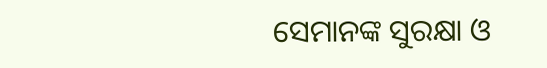ସେମାନଙ୍କ ସୁରକ୍ଷା ଓ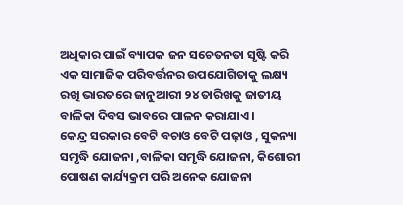ଅଧିକାର ପାଇଁ ବ୍ୟାପକ ଜନ ସଚେତନତା ସୃଷ୍ଟି କରି ଏକ ସାମାଜିକ ପରିବର୍ତ୍ତନର ଉପଯୋଗିତାକୁ ଲକ୍ଷ୍ୟ ରଖି ଭାରତରେ ଜାନୁଆରୀ ୨୪ ତାରିଖକୁ ଜାତୀୟ ବାଳିକା ଦିବସ ଭାବରେ ପାଳନ କରାଯାଏ।
କେନ୍ଦ୍ର ସରକାର ବେଟି ବଚାଓ ବେଟି ପଢ଼ାଓ , ସୁକନ୍ୟା ସମୃଦ୍ଧି ଯୋଜନା ,ବାଳିକା ସମୃଦ୍ଧି ଯୋଜନା, କିଶୋରୀ ପୋଷଣ କାର୍ଯ୍ୟକ୍ରମ ପରି ଅନେକ ଯୋଜନା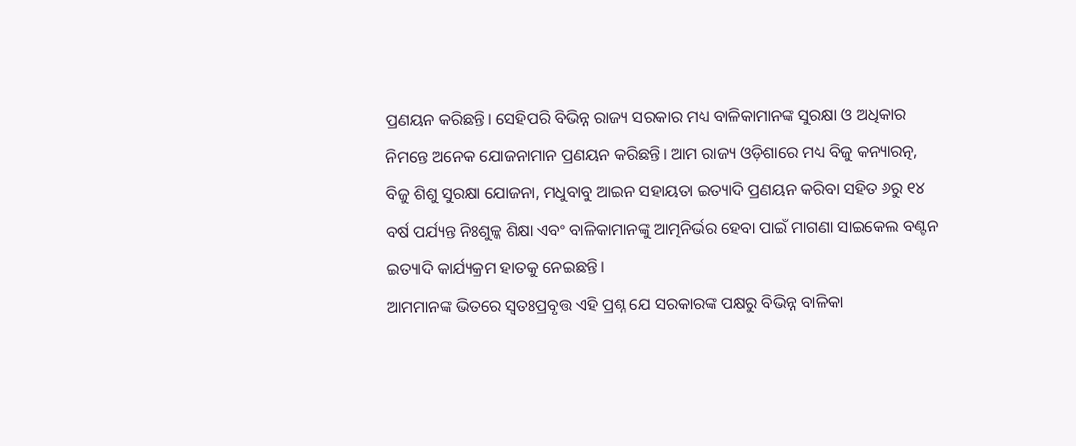ପ୍ରଣୟନ କରିଛନ୍ତି। ସେହିପରି ବିଭିନ୍ନ ରାଜ୍ୟ ସରକାର ମଧ୍ୟ ବାଳିକାମାନଙ୍କ ସୁରକ୍ଷା ଓ ଅଧିକାର ନିମନ୍ତେ ଅନେକ ଯୋଜନାମାନ ପ୍ରଣୟନ କରିଛନ୍ତି। ଆମ ରାଜ୍ୟ ଓଡ଼ିଶାରେ ମଧ୍ୟ ବିଜୁ କନ୍ୟାରତ୍ନ, ବିଜୁ ଶିଶୁ ସୁରକ୍ଷା ଯୋଜନା, ମଧୁବାବୁ ଆଇନ ସହାୟତା ଇତ୍ୟାଦି ପ୍ରଣୟନ କରିବା ସହିତ ୬ରୁ ୧୪ ବର୍ଷ ପର୍ଯ୍ୟନ୍ତ ନିଃଶୁଳ୍କ ଶିକ୍ଷା ଏବଂ ବାଳିକାମାନଙ୍କୁ ଆତ୍ମନିର୍ଭର ହେବା ପାଇଁ ମାଗଣା ସାଇକେଲ ବଣ୍ଟନ ଇତ୍ୟାଦି କାର୍ଯ୍ୟକ୍ରମ ହାତକୁ ନେଇଛନ୍ତି।
ଆମମାନଙ୍କ ଭିତରେ ସ୍ୱତଃପ୍ରବୃତ୍ତ ଏହି ପ୍ରଶ୍ନ ଯେ ସରକାରଙ୍କ ପକ୍ଷରୁ ବିଭିନ୍ନ ବାଳିକା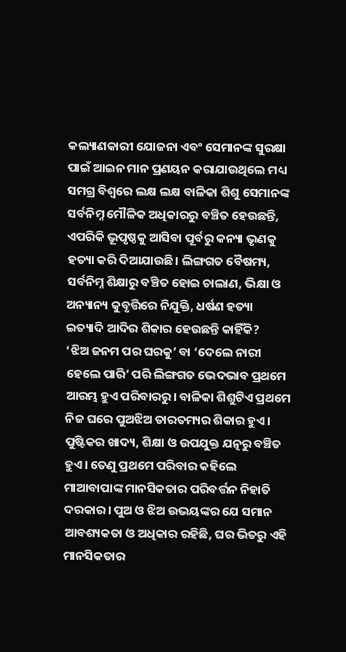କଲ୍ୟାଣକାରୀ ଯୋଜନା ଏବଂ ସେମାନଙ୍କ ସୁରକ୍ଷା ପାଇଁ ଆଇନ ମାନ ପ୍ରଣୟନ କରାଯାଉଥିଲେ ମଧ୍ୟ ସମଗ୍ର ବିଶ୍ୱରେ ଲକ୍ଷ ଲକ୍ଷ ବାଳିକା ଶିଶୁ ସେମାନଙ୍କ ସର୍ବନିମ୍ନ ମୌଳିକ ଅଧିକାରରୁ ବଞ୍ଚିତ ହେଉଛନ୍ତି, ଏପରିକି ଭୂପୃଷ୍ଠକୁ ଆସିବା ପୂର୍ବରୁ କନ୍ୟା ଭୃଣକୁ ହତ୍ୟା କରି ଦିଆଯାଉଛି। ଲିଙ୍ଗଗତ ବୈଷମ୍ୟ, ସର୍ବନିମ୍ନ ଶିକ୍ଷାରୁ ବଞ୍ଚିତ ହୋଇ ଚାଲାଣ, ଭିକ୍ଷା ଓ ଅନ୍ୟାନ୍ୟ କୁବୃତ୍ତିରେ ନିଯୁକ୍ତି, ଧର୍ଷଣ ହତ୍ୟା ଇତ୍ୟାଦି ଆଦିର ଶିକାର ହେଉଛନ୍ତି କାହିଁକି?
‘ଝିଅ ଜନମ ପର ଘରକୁ’ ବା ‘ଦେଲେ ନାରୀ ହେଲେ ପାରି’ ପରି ଲିଙ୍ଗଗତ ଭେଦଭାବ ପ୍ରଥମେ ଆରମ୍ଭ ହୁଏ ପରିବାରରୁ। ବାଳିକା ଶିଶୁଟିଏ ପ୍ରଥମେ ନିଜ ଘରେ ପୁଅଝିଅ ତାରତମ୍ୟର ଶିକାର ହୁଏ। ପୁଷ୍ଟିକର ଖାଦ୍ୟ, ଶିକ୍ଷା ଓ ଉପଯୁକ୍ତ ଯତ୍ନରୁ ବଞ୍ଚିତ ହୁଏ। ତେଣୁ ପ୍ରଥମେ ପରିବାର କହିଲେ ମାଆବାପାଙ୍କ ମାନସିକତାର ପରିବର୍ତ୍ତନ ନିହାତି ଦରକାର। ପୁଅ ଓ ଝିଅ ଉଭୟଙ୍କର ଯେ ସମାନ ଆବଶ୍ୟକତା ଓ ଅଧିକାର ରହିଛି, ଘର ଭିତରୁ ଏହି ମାନସିକତାର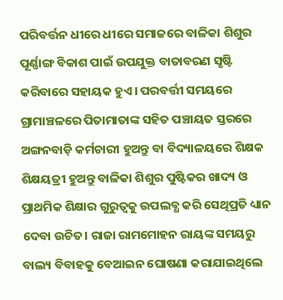ପରିବର୍ତ୍ତନ ଧୀରେ ଧୀରେ ସମାଜରେ ବାଳିକା ଶିଶୁର ପୂର୍ଣ୍ଣାଙ୍ଗ ବିକାଶ ପାଇଁ ଉପଯୁକ୍ତ ବାତାବରଣ ସୃଷ୍ଟି କରିବାରେ ସହାୟକ ହୁଏ। ପରବର୍ତ୍ତୀ ସମୟରେ ଗ୍ରାମାଞ୍ଚଳରେ ପିତାମାତାଙ୍କ ସହିତ ପଞ୍ଚାୟତ ସ୍ତରରେ ଅଙ୍ଗନବାଡ଼ି କର୍ମଚାରୀ ହୁଅନ୍ତୁ ବା ବିଦ୍ୟାଳୟରେ ଶିକ୍ଷକ ଶିକ୍ଷୟତ୍ରୀ ହୁଅନ୍ତୁ ବାଳିକା ଶିଶୁର ପୁଷ୍ଟିକର ଖାଦ୍ୟ ଓ ପ୍ରାଥମିକ ଶିକ୍ଷାର ଗୁରୁତ୍ୱକୁ ଉପଲବ୍ଧ କରି ସେଥିପ୍ରତି ଧ୍ୟାନ ଦେବା ଉଚିତ। ରାଜା ରାମମୋହନ ରାୟଙ୍କ ସମୟରୁ ବାଲ୍ୟ ବିବାହକୁ ବେଆଇନ ଘୋଷଣା କରାଯାଇଥିଲେ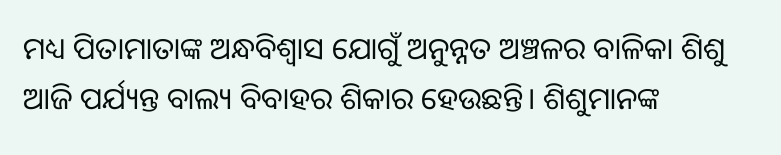ମଧ୍ୟ ପିତାମାତାଙ୍କ ଅନ୍ଧବିଶ୍ୱାସ ଯୋଗୁଁ ଅନୁନ୍ନତ ଅଞ୍ଚଳର ବାଳିକା ଶିଶୁ ଆଜି ପର୍ଯ୍ୟନ୍ତ ବାଲ୍ୟ ବିବାହର ଶିକାର ହେଉଛନ୍ତି। ଶିଶୁମାନଙ୍କ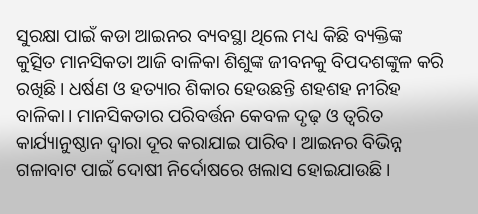ସୁରକ୍ଷା ପାଇଁ କଡା ଆଇନର ବ୍ୟବସ୍ଥା ଥିଲେ ମଧ୍ୟ କିଛି ବ୍ୟକ୍ତିଙ୍କ କୁତ୍ସିତ ମାନସିକତା ଆଜି ବାଳିକା ଶିଶୁଙ୍କ ଜୀବନକୁ ବିପଦଶଙ୍କୁଳ କରି ରଖିଛି। ଧର୍ଷଣ ଓ ହତ୍ୟାର ଶିକାର ହେଉଛନ୍ତି ଶହଶହ ନୀରିହ ବାଳିକା। ମାନସିକତାର ପରିବର୍ତ୍ତନ କେବଳ ଦୃଢ଼ ଓ ତ୍ୱରିତ କାର୍ଯ୍ୟାନୁଷ୍ଠାନ ଦ୍ୱାରା ଦୂର କରାଯାଇ ପାରିବ। ଆଇନର ବିଭିନ୍ନ ଗଳାବାଟ ପାଇଁ ଦୋଷୀ ନିର୍ଦୋଷରେ ଖଲାସ ହୋଇଯାଉଛି।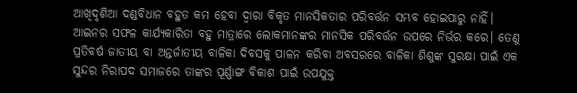ଆଖିଦୃଶିଆ ଦଣ୍ଡବିଧାନ ବହୁତ କମ ହେବା ଦ୍ୱାରା ବିକୃତ ମାନସିକତାର ପରିବର୍ତ୍ତନ ସମ୍ଭବ ହୋଇପାରୁ ନାହିଁ।
ଆଇନର ସଫଳ କାର୍ଯ୍ୟକାରିତା ବହୁ ମାତ୍ରାରେ ଲୋକମାନଙ୍କର ମାନସିକ ପରିବର୍ତ୍ତନ ଉପରେ ନିର୍ଭର କରେ। ତେଣୁ ପ୍ରତିବର୍ଷ ଜାତୀୟ ବା ଅନ୍ତର୍ଜାତୀୟ ବାଳିକା ଦିବସକୁ ପାଳନ କରିବା ଅବସରରେ ବାଳିକା ଶିଶୁଙ୍କ ସୁରକ୍ଷା ପାଇଁ ଏକ ସୁନ୍ଦର ନିରାପଦ ସମାଜରେ ତାଙ୍କର ପୂର୍ଣ୍ଣାଙ୍ଗ ବିକାଶ ପାଇଁ ଉପଯୁକ୍ତ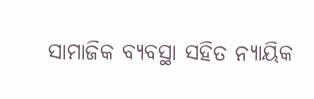ସାମାଜିକ ବ୍ୟବସ୍ଥା ସହିତ ନ୍ୟାୟିକ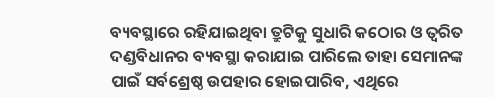ବ୍ୟବସ୍ଥାରେ ରହିଯାଇଥିବା ତ୍ରୁଟିକୁ ସୁଧାରି କଠୋର ଓ ତ୍ୱରିତ ଦଣ୍ଡବିଧାନର ବ୍ୟବସ୍ଥା କରାଯାଇ ପାରିଲେ ତାହା ସେମାନଙ୍କ ପାଇଁ ସର୍ବଶ୍ରେଷ୍ଠ ଉପହାର ହୋଇପାରିବ, ଏଥିରେ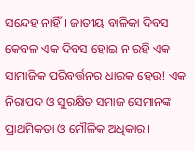ସନ୍ଦେହ ନାହିଁ। ଜାତୀୟ ବାଳିକା ଦିବସ କେବଳ ଏକ ଦିବସ ହୋଇ ନ ରହି ଏକ ସାମାଜିକ ପରିବର୍ତ୍ତନର ଧାରକ ହେଉ! ଏକ ନିରାପଦ ଓ ସୁରକ୍ଷିତ ସମାଜ ସେମାନଙ୍କ ପ୍ରାଥମିକତା ଓ ମୌଳିକ ଅଧିକାର।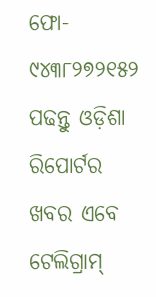ଫୋ- ୯୪୩୮୨୭୨୧୫୨
ପଢନ୍ତୁ ଓଡ଼ିଶା ରିପୋର୍ଟର ଖବର ଏବେ ଟେଲିଗ୍ରାମ୍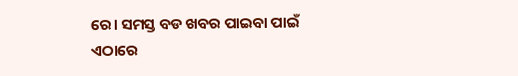ରେ। ସମସ୍ତ ବଡ ଖବର ପାଇବା ପାଇଁ ଏଠାରେ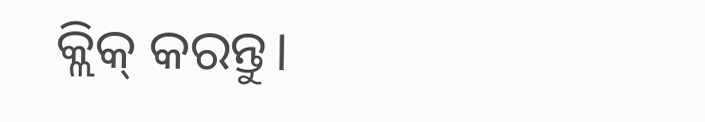କ୍ଲିକ୍ କରନ୍ତୁ।